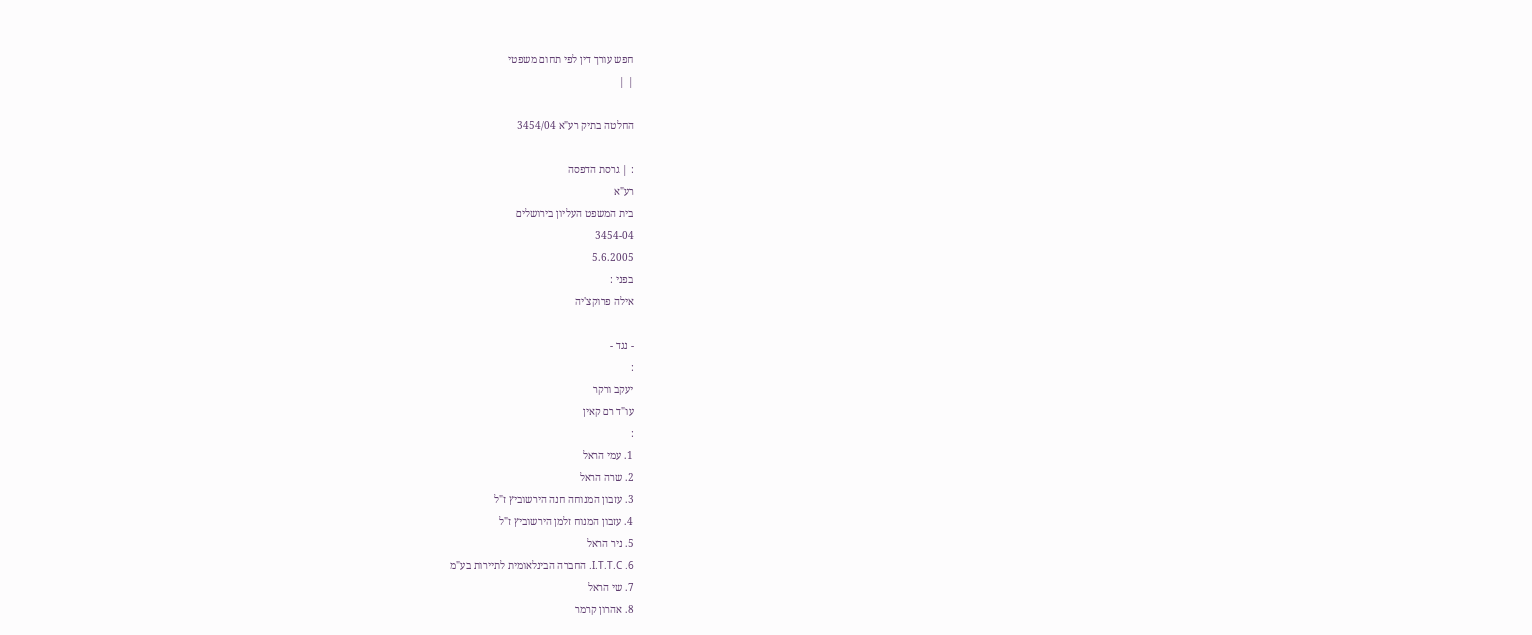חפש עורך דין לפי תחום משפטי
| |

החלטה בתיק רע"א 3454/04

: | גרסת הדפסה
רע"א
בית המשפט העליון בירושלים
3454-04
5.6.2005
בפני :
אילה פרוקצ'יה

- נגד -
:
יעקב ורקר
עו"ד רם קאין
:
1. עמי הראל
2. שרה הראל
3. עזבון המנוחה חנה הירשוביץ ז"ל
4. עזבון המנוח זלמן הירשוביץ ז"ל
5. ניר הראל
6. I.T.T.C. החברה הבינלאומית לתיירות בע"מ
7. שי הראל
8. אהרון קרמר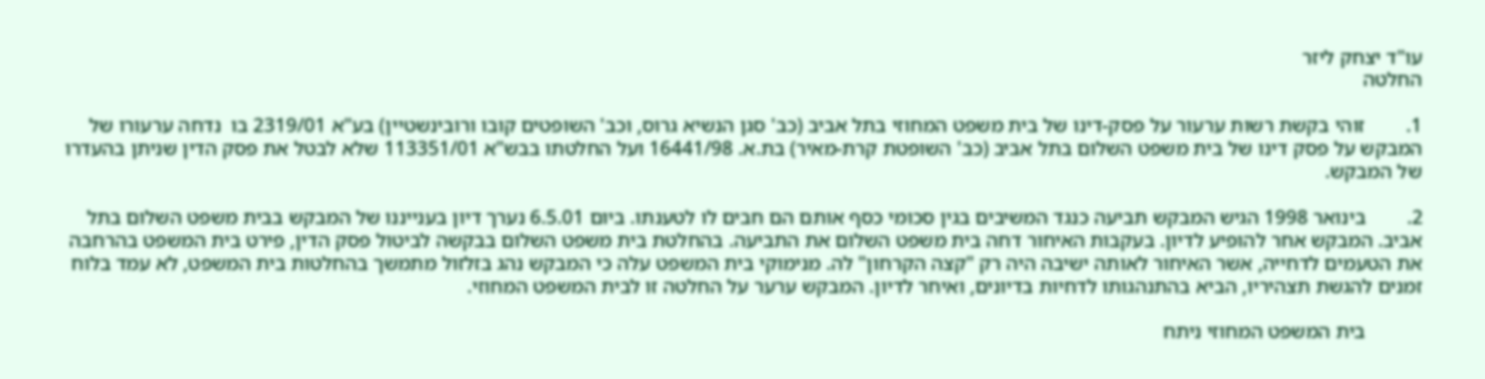עו"ד יצחק ליזר
החלטה

1.        זוהי בקשת רשות ערעור על פסק-דינו של בית משפט המחוזי בתל אביב (כב' סגן הנשיא גרוס, וכב' השופטים קובו ורובינשטיין) בע"א 2319/01 בו  נדחה ערעורו של המבקש על פסק דינו של בית משפט השלום בתל אביב (כב' השופטת קרת-מאיר) בת.א. 16441/98 ועל החלטתו בבש"א 113351/01 שלא לבטל את פסק הדין שניתן בהעדרו של המבקש.

2.        בינואר 1998 הגיש המבקש תביעה כנגד המשיבים בגין סכומי כסף אותם הם חבים לו לטענתו. ביום 6.5.01 נערך דיון בענייננו של המבקש בבית משפט השלום בתל אביב. המבקש אחר להופיע לדיון. בעקבות האיחור דחה בית משפט השלום את התביעה. בהחלטת בית משפט השלום בבקשה לביטול פסק הדין, פירט בית המשפט בהרחבה את הטעמים לדחייה, אשר האיחור לאותה ישיבה היה רק "קצה הקרחון" לה. מנימוקי בית המשפט עלה כי המבקש נהג בזלזול מתמשך בהחלטות בית המשפט, לא עמד בלוח זמנים להגשת תצהיריו, הביא בהתנהגותו לדחיות בדיונים, ואיחר לדיון. המבקש ערער על החלטה זו לבית המשפט המחוזי.

           בית המשפט המחוזי ניתח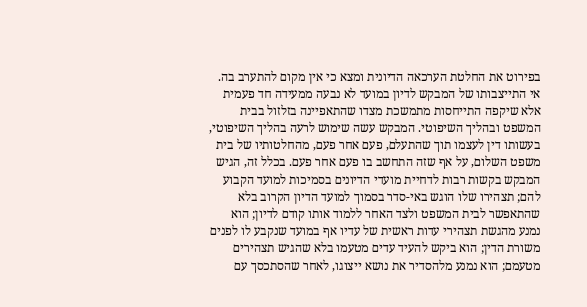בפירוט את החלטת הערכאה הדיונית ומצא כי אין מקום להתערב בה. אי התייצבותו של המבקש לדיון במועד לא נבעה ממעידה חד פעמית אלא שיקפה התייחסות מתמשכת מצדו שהתאפיינה בזלזול בבית המשפט ובהליך השיפוטי. המבקש עשה שימוש לרעה בהליך השיפוטי, בעשותו דין לעצמו תוך שהתעלם, פעם אחר פעם, מהחלטותיו של בית משפט השלום, על אף שזה התחשב בו פעם אחר פעם. בכלל זה, הגיש המבקש בקשות רבות לדחיית מועדי הדיונים בסמיכות למועד הקבוע להם; תצהירו שלו הוגש באי-סדר בסמוך למועד הדיון הקרוב בלא שהתאפשר לבית המשפט ולצד האחר ללמוד אותו קודם לדיון; הוא נמנע מהגשת תצהירי עדות ראשית של עדיו אף במועד שנקבע לו לפנים משורת הדין; הוא ביקש להעיד עדים מטעמו בלא שהגיש תצהירים מטעמם; הוא נמנע מלהסדיר את נושא ייצוגו, לאחר שהסתכסך עם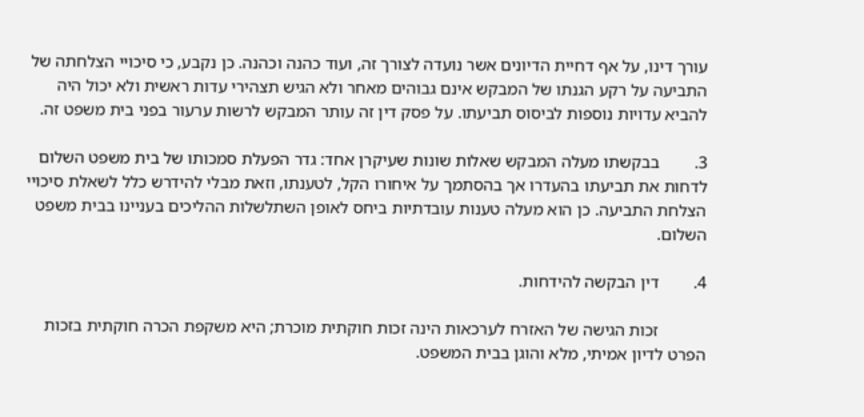עורך דינו, על אף דחיית הדיונים אשר נועדה לצורך זה, ועוד כהנה וכהנה. כן נקבע, כי סיכויי הצלחתה של התביעה על רקע הגנתו של המבקש אינם גבוהים מאחר ולא הגיש תצהירי עדות ראשית ולא יכול היה להביא עדויות נוספות לביסוס תביעתו. על פסק דין זה עותר המבקש לרשות ערעור בפני בית משפט זה.

3.        בבקשתו מעלה המבקש שאלות שונות שעיקרן אחד: גדר הפעלת סמכותו של בית משפט השלום לדחות את תביעתו בהעדרו אך בהסתמך על איחורו הקל, לטענתו, וזאת מבלי להידרש כלל לשאלת סיכויי הצלחת התביעה. כן הוא מעלה טענות עובדתיות ביחס לאופן השתלשלות ההליכים בעניינו בבית משפט השלום.

4.        דין הבקשה להידחות.

           זכות הגישה של האזרח לערכאות הינה זכות חוקתית מוכרת; היא משקפת הכרה חוקתית בזכות הפרט לדיון אמיתי, מלא והוגן בבית המשפט.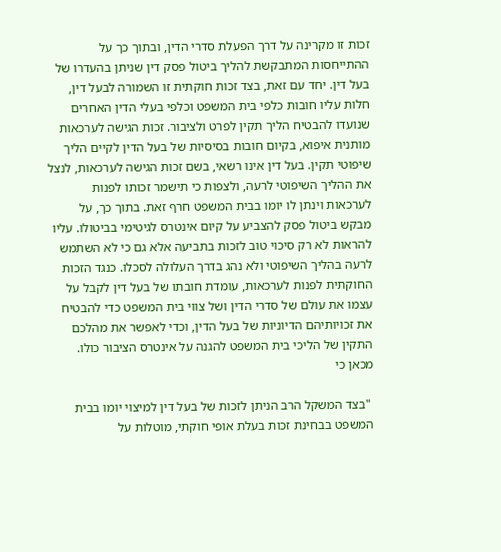זכות זו מקרינה על דרך הפעלת סדרי הדין, ובתוך כך על ההתייחסות המתבקשת להליך ביטול פסק דין שניתן בהעדרו של בעל דין. יחד עם זאת, בצד זכות חוקתית זו השמורה לבעל דין, חלות עליו חובות כלפי בית המשפט וכלפי בעלי הדין האחרים שנועדו להבטיח הליך תקין לפרט ולציבור. זכות הגישה לערכאות מותנית איפוא, בקיום חובות בסיסיות של בעל הדין לקיים הליך שיפוטי תקין. בעל דין אינו רשאי, בשם זכות הגישה לערכאות, לנצל את ההליך השיפוטי לרעה, ולצפות כי תישמר זכותו לפנות לערכאות וינתן לו יומו בבית המשפט חרף זאת. בתוך כך, על מבקש ביטול פסק להצביע על קיום אינטרס לגיטימי בביטולו. עליו להראות לא רק סיכוי טוב לזכות בתביעה אלא גם כי לא השתמש לרעה בהליך השיפוטי ולא נהג בדרך העלולה לסכלו. כנגד הזכות החוקתית לפנות לערכאות, עומדת חובתו של בעל דין לקבל על עצמו את עולם של סדרי הדין ושל צווי בית המשפט כדי להבטיח את זכויותיהם הדיוניות של בעל הדין, וכדי לאפשר את מהלכם התקין של הליכי בית המשפט להגנה על אינטרס הציבור כולו. מכאן כי

 "בצד המשקל הרב הניתן לזכות של בעל דין למיצוי יומו בבית המשפט בבחינת זכות בעלת אופי חוקתי, מוטלות על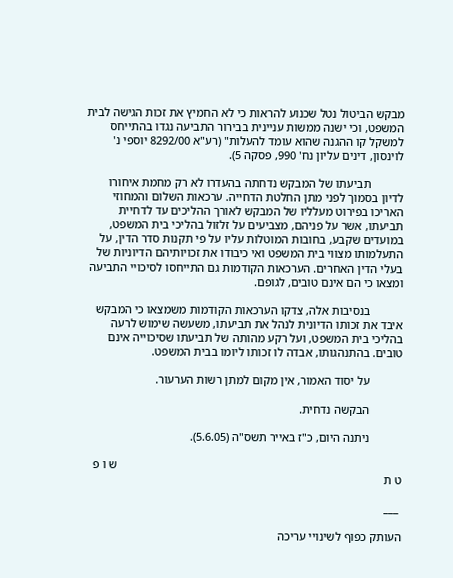מבקש הביטול נטל שכנוע להראות כי לא החמיץ את זכות הגישה לבית המשפט, וכי ישנה ממשות עניינית בבירור התביעה נגדו בהתייחס למשקל קו ההגנה שהוא עומד להעלות" (רע"א 8292/00 יוספי נ' לוינסון, דינים עליון נח' 990, פסקה 5).

           תביעתו של המבקש נדחתה בהעדרו לא רק מחמת איחורו לדיון בסמוך לפני מתן החלטת הדחייה. ערכאות השלום והמחוזי האריכו בפירוט מעלליו של המבקש לאורך ההליכים עד לדחיית תביעתו, אשר על פניהם, מצביעים על זלזול בהליכי בית המשפט, במועדים שקבע, בחובות המוטלות עליו על פי תקנות סדר הדין, על התעלמותו מצווי בית המשפט ואי כיבודו את זכויותיהם הדיוניות של בעלי הדין האחרים. הערכאות הקודמות גם התייחסו לסיכויי התביעה ומצאו כי הם אינם טובים, לגופם.

           בנסיבות אלה, צדקו הערכאות הקודמות משמצאו כי המבקש איבד את זכותו הדיונית לנהל את תביעתו, משעשה שימוש לרעה בהליכי בית המשפט, ועל רקע מהותה של תביעתו שסיכוייה אינם טובים. בהתנהגותו, אבדה לו זכותו ליומו בבית המשפט.

           על יסוד האמור, אין מקום למתן רשות הערעור.

           הבקשה נדחית.

           ניתנה היום, כ"ז באייר תשס"ה (5.6.05).

                                                                                                ש ו פ ט ת

 ___

העותק כפוף לשינויי עריכה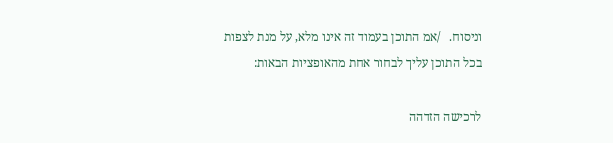וניסוח.   /אמ התוכן בעמוד זה אינו מלא, על מנת לצפות בכל התוכן עליך לבחור אחת מהאופציות הבאות:

לרכישה הזדהה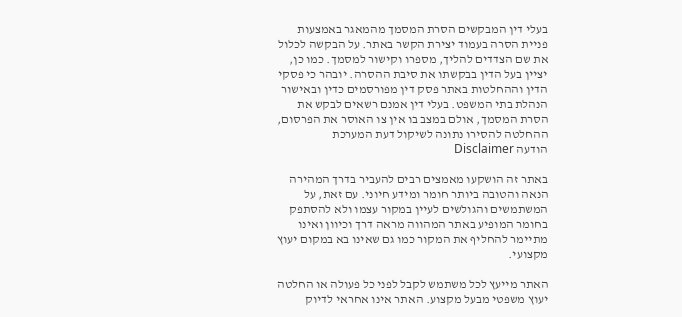בעלי דין המבקשים הסרת המסמך מהמאגר באמצעות פניית הסרה בעמוד יצירת הקשר באתר. על הבקשה לכלול את שם הצדדים להליך, מספרו וקישור למסמך. כמו כן, יציין בעל הדין בבקשתו את סיבת ההסרה. יובהר כי פסקי הדין וההחלטות באתר פסק דין מפורסמים כדין ובאישור הנהלת בתי המשפט. בעלי דין אמנם רשאים לבקש את הסרת המסמך, אולם במצב בו אין צו האוסר את הפרסום, ההחלטה להסירו נתונה לשיקול דעת המערכת
הודעה Disclaimer

באתר זה הושקעו מאמצים רבים להעביר בדרך המהירה הנאה והטובה ביותר חומר ומידע חיוני. עם זאת, על המשתמשים והגולשים לעיין במקור עצמו ולא להסתפק בחומר המופיע באתר המהווה מראה דרך וכיוון ואינו מתיימר להחליף את המקור כמו גם שאינו בא במקום יעוץ מקצועי.

האתר מייעץ לכל משתמש לקבל לפני כל פעולה או החלטה יעוץ משפטי מבעל מקצוע. האתר אינו אחראי לדיוק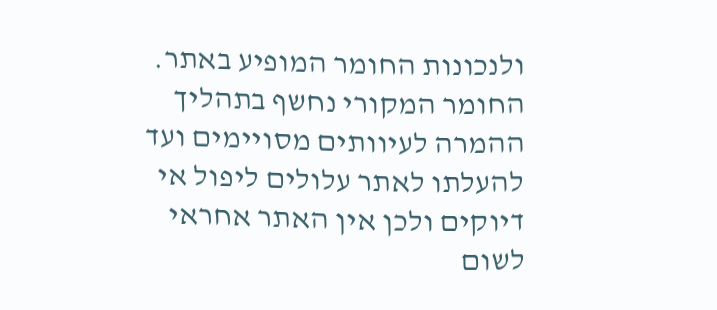ולנכונות החומר המופיע באתר. החומר המקורי נחשף בתהליך ההמרה לעיוותים מסויימים ועד להעלתו לאתר עלולים ליפול אי דיוקים ולכן אין האתר אחראי לשום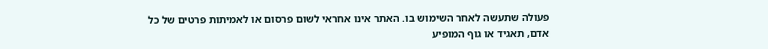פעולה שתעשה לאחר השימוש בו. האתר אינו אחראי לשום פרסום או לאמיתות פרטים של כל אדם, תאגיד או גוף המופיע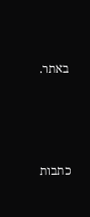באתר.




כתבות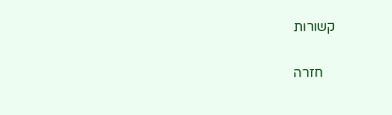קשורות

    חזרה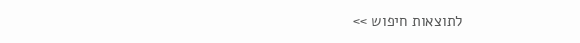לתוצאות חיפוש >>